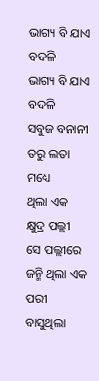ଭାଗ୍ୟ ବି ଯାଏ ବଦଳି
ଭାଗ୍ୟ ବି ଯାଏ ବଦଳି
ସବୁଜ ବନାନୀ ତରୁ ଲତା ମଧ୍ୟେ
ଥିଲା ଏକ କ୍ଷୁଦ୍ର ପଲ୍ଲୀ
ସେ ପଲ୍ଲୀରେ ଜନ୍ମି ଥିଲା ଏକ ପରୀ
ବାସୁଥିଲା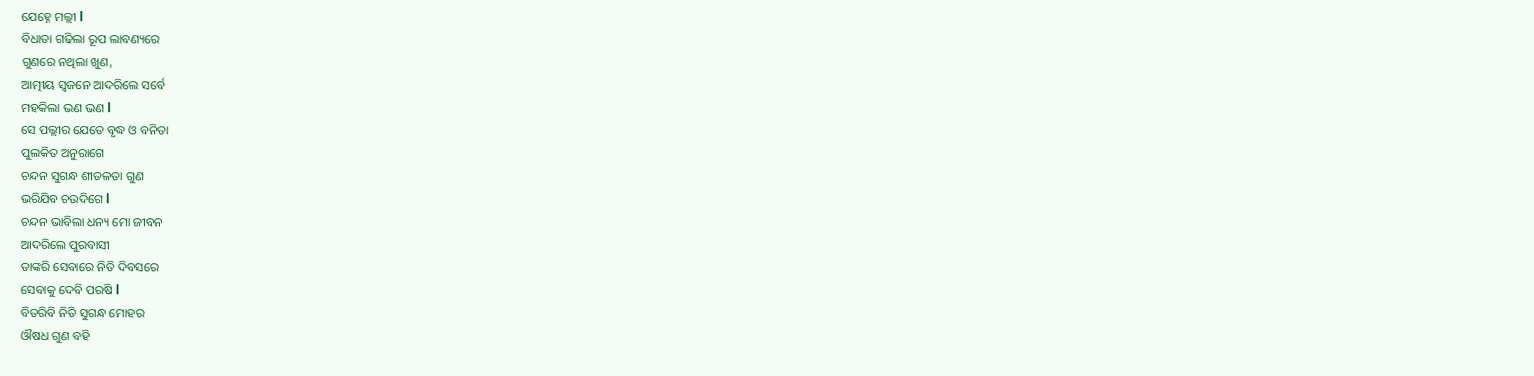ଯେହ୍ନେ ମଲ୍ଲୀ l
ବିଧାତା ଗଢିଲା ରୂପ ଲାବଣ୍ୟରେ
ଗୁଣରେ ନଥିଲା ଖୁଣ,
ଆତ୍ମୀୟ ସ୍ଵଜନେ ଆଦରିଲେ ସର୍ବେ
ମହକିଲା ଭଣ ଭଣ l
ସେ ପଲ୍ଲୀର ଯେତେ ବୃଦ୍ଧ ଓ ବନିତା
ପୁଲକିତ ଅନୁରାଗେ
ଚନ୍ଦନ ସୁଗନ୍ଧ ଶୀତଳତା ଗୁଣ
ଭରିଯିବ ଚଉଦିଗେ l
ଚନ୍ଦନ ଭାବିଲା ଧନ୍ୟ ମୋ ଜୀବନ
ଆଦରିଲେ ପୁରବାସୀ
ତାଙ୍କରି ସେବାରେ ନିତି ଦିବସରେ
ସେବାକୁ ଦେବି ପରଷି l
ବିତରିବି ନିତି ସୁଗନ୍ଧ ମୋହର
ଔଷଧ ଗୁଣ ବହି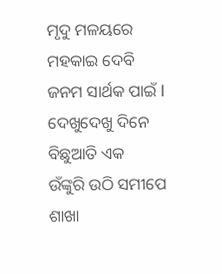ମୃଦୁ ମଳୟରେ ମହକାଇ ଦେବି
ଜନମ ସାର୍ଥକ ପାଇଁ l
ଦେଖୁଦେଖୁ ଦିନେ ବିଛୁଆତି ଏକ
ଉଁଙ୍କୁରି ଉଠି ସମୀପେ
ଶାଖା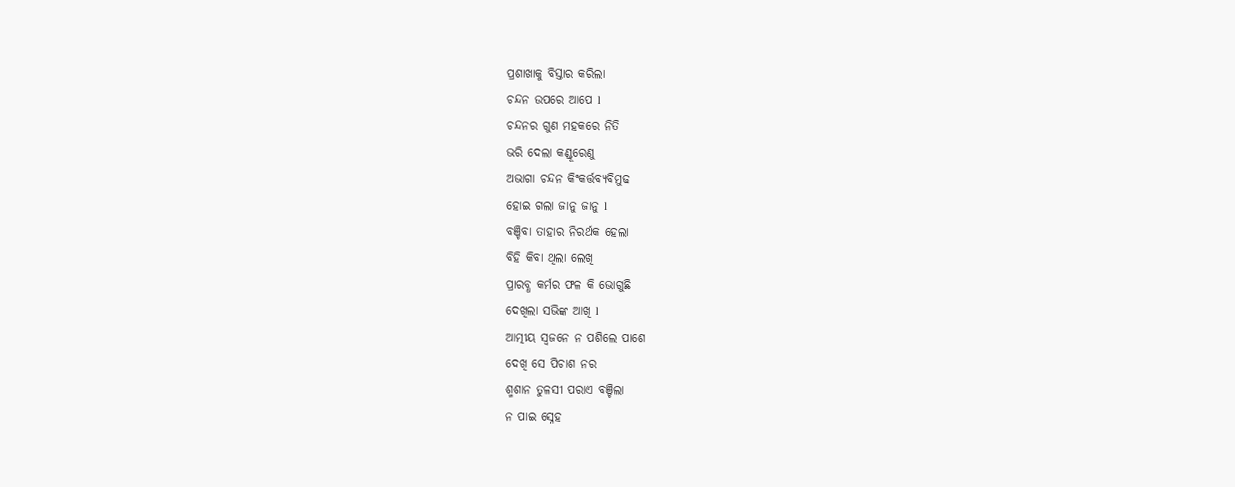ପ୍ରଶାଖାକୁ ବିସ୍ତାର କରିଲା
ଚନ୍ଦନ ଉପରେ ଆପେ l
ଚନ୍ଦନର ଗୁଣ ମହକରେ ନିତି
ଭରି ଦେଲା କଣ୍ଡୂରେଣୁ
ଅଭାଗା ଚନ୍ଦନ କିଂକର୍ତ୍ତବ୍ୟବିମୁଢ
ହୋଇ ଗଲା ଜାନୁ ଜାନୁ l
ବଞ୍ଚିବା ତାହାର ନିରର୍ଥକ ହେଲା
ବିହି କିବା ଥିଲା ଲେଖି
ପ୍ରାରବ୍ଧ କର୍ମର ଫଳ କି ଭୋଗୁଛି
ଦେଖିଲା ସଭିଙ୍କ ଆଖି l
ଆତ୍ମୀୟ ସ୍ଵଜନେ ନ ପଶିଲେ ପାଶେ
ଦେଖି ସେ ପିଚାଶ ନର
ଶ୍ମଶାନ ତୁଳସୀ ପରାଏ ବଞ୍ଚିଲା
ନ ପାଇ ସ୍ନେହ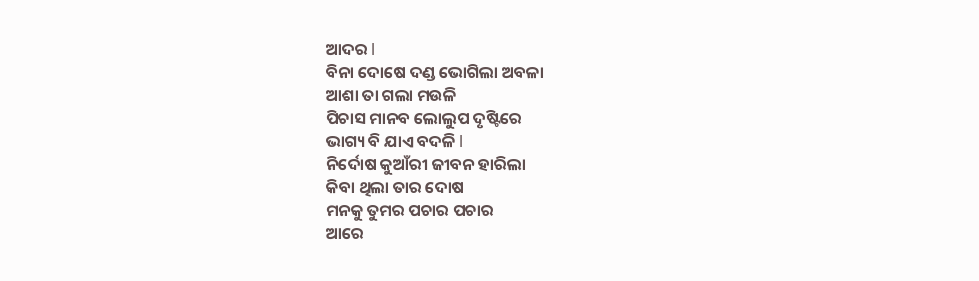ଆଦର l
ବିନା ଦୋଷେ ଦଣ୍ଡ ଭୋଗିଲା ଅବଳା
ଆଶା ତା ଗଲା ମଉଳି
ପିଚାସ ମାନବ ଲୋଲୁପ ଦୃଷ୍ଟିରେ
ଭାଗ୍ୟ ବି ଯାଏ ବଦଳି l
ନିର୍ଦୋଷ କୁଆଁରୀ ଜୀବନ ହାରିଲା
କିବା ଥିଲା ତାର ଦୋଷ
ମନକୁ ତୁମର ପଚାର ପଚାର
ଆରେ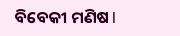ବିବେକୀ ମଣିଷ l